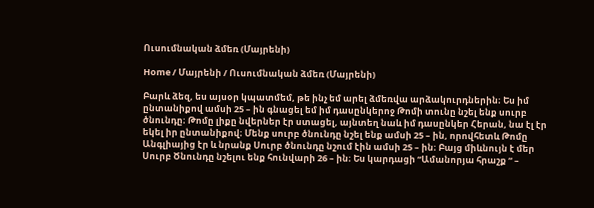Ուսումնական ձմեռ (Մայրենի)

Home / Մայրենի / Ուսումնական ձմեռ (Մայրենի)

Բարև ձեզ, ես այսօր կպատմեմ, թե ինչ եմ արել ձմեռվա արձակուրդներին։ Ես իմ ընտանիքով ամսի 25 – ին գնացել եմ իմ դասընկերոջ Թոմի տունը նշել ենք սուրբ ծնունդը։ Թոմը լիքը նվերներ էր ստացել, այնտեղ նաև իմ դասընկեր Հերան, նա էլ էր եկել իր ընտանիքով։ Մենք սուրբ ծնունդը նշել ենք ամսի 25 – ին, որովհետև Թոմը Անգլիայից էր և նրանք Սուրբ ծնունդը նշում էին ամսի 25 – ին։ Բայց միևնույն է մեր Սուրբ Ծնունդը նշելու ենք հունվարի 26 – ին։ Ես կարդացի “Ամանորյա հրաշք “ –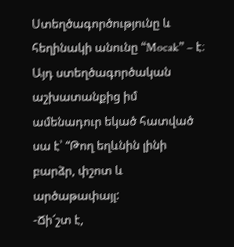Ստեղծագործությունը և հեղինակի անունը “Mocak” – է։ Այդ ստեղծագործական աշխատանքից իմ ամենադուր եկած հատված սա է՝ “Թող եղևնին լինի բարձր, փշոտ և արծաթափայլ:
-Ճի՜շտ է,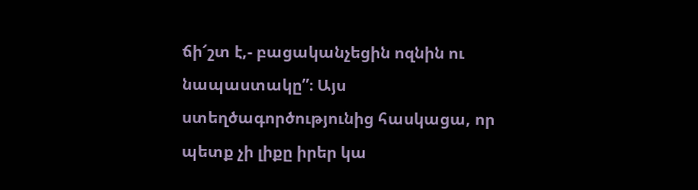ճի՜շտ է,- բացականչեցին ոզնին ու նապաստակը”։ Այս ստեղծագործությունից հասկացա, որ պետք չի լիքը իրեր կա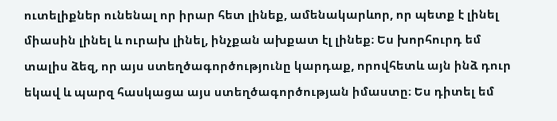ուտելիքներ ունենալ որ իրար հետ լինեք, ամենակարևոր, որ պետք է լինել միասին լինել և ուրախ լինել, ինչքան ախքատ էլ լինեք։ Ես խորհուրդ եմ տալիս ձեզ, որ այս ստեղծագործությունը կարդաք, որովհետև այն ինձ դուր եկավ և պարզ հասկացա այս ստեղծագործության իմաստը։ Ես դիտել եմ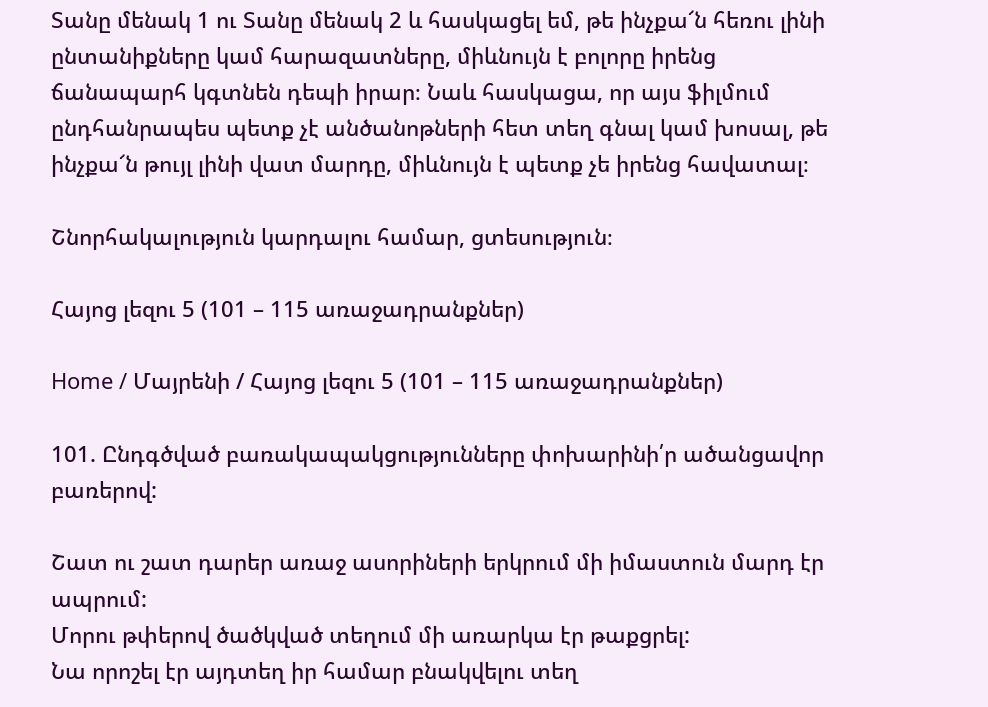Տանը մենակ 1 ու Տանը մենակ 2 և հասկացել եմ, թե ինչքա՜ն հեռու լինի ընտանիքները կամ հարազատները, միևնույն է բոլորը իրենց ճանապարհ կգտնեն դեպի իրար։ Նաև հասկացա, որ այս ֆիլմում ընդհանրապես պետք չէ անծանոթների հետ տեղ գնալ կամ խոսալ, թե ինչքա՜ն թույլ լինի վատ մարդը, միևնույն է պետք չե իրենց հավատալ։

Շնորհակալություն կարդալու համար, ցտեսություն։

Հայոց լեզու 5 (101 – 115 առաջադրանքներ)

Home / Մայրենի / Հայոց լեզու 5 (101 – 115 առաջադրանքներ)

101. Ընդգծված բառակապակցությունները փոխարինի՛ր ածանցավոր բառերով:

Շատ ու շատ դարեր առաջ ասորիների երկրում մի իմաստուն մարդ էր ապրում:
Մորու թփերով ծածկված տեղում մի առարկա էր թաքցրել:
Նա որոշել էր այդտեղ իր համար բնակվելու տեղ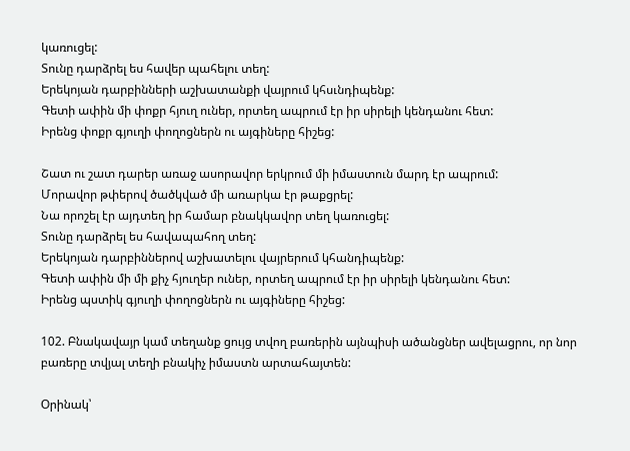կառուցել:
Տունը դարձրել ես հավեր պահելու տեղ:
Երեկոյան դարբինների աշխատանքի վայրում կհսւնդիպենք:
Գետի ափին մի փոքր հյուղ ուներ, որտեղ ապրում էր իր սիրելի կենդանու հետ:
Իրենց փոքր գյուղի փողոցներն ու այգիները հիշեց:

Շատ ու շատ դարեր առաջ ասորավոր երկրում մի իմաստուն մարդ էր ապրում:
Մորավոր թփերով ծածկված մի առարկա էր թաքցրել:
Նա որոշել էր այդտեղ իր համար բնակկավոր տեղ կառուցել:
Տունը դարձրել ես հավապահող տեղ:
Երեկոյան դարբիններով աշխատելու վայրերում կհանդիպենք:
Գետի ափին մի մի քիչ հյուղեր ուներ, որտեղ ապրում էր իր սիրելի կենդանու հետ:
Իրենց պստիկ գյուղի փողոցներն ու այգիները հիշեց:

102. Բնակավայր կամ տեղանք ցույց տվող բառերին այնպիսի ածանցներ ավելացրու, որ նոր բառերը տվյալ տեղի բնակիչ իմաստն արտահայտեն:

Օրինակ՝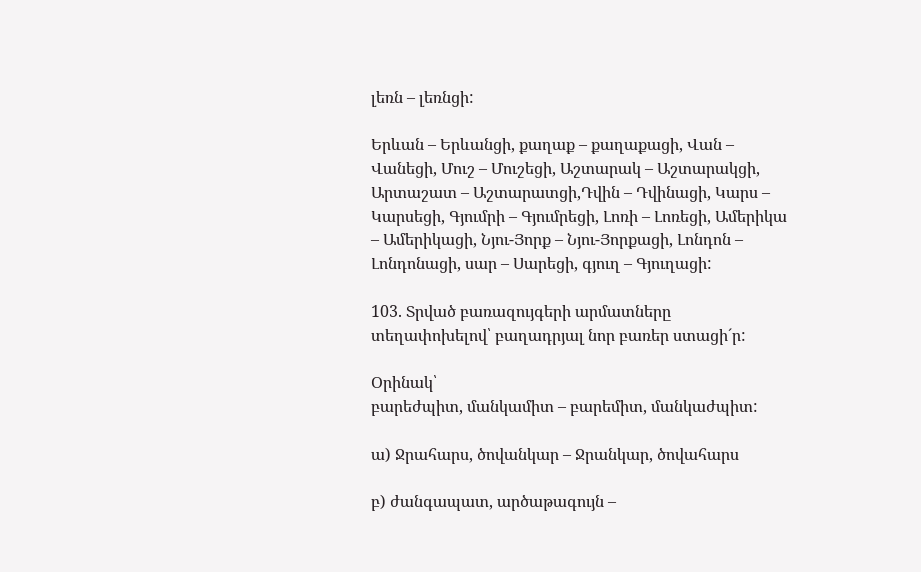լեռն – լեռնցի:

Երևան – Երևանցի, քաղաք – քաղաքացի, Վան – Վանեցի, Մուշ – Մուշեցի, Աշտարակ – Աշտարակցի, Արտաշատ – Աշտարատցի,Դվին – Դվինացի, Կարս – Կարսեցի, Գյումրի – Գյումրեցի, Լոռի – Լոռեցի, Ամերիկա – Ամերիկացի, Նյու-Յորք – Նյու-Յորքացի, Լոնդոն – Լոնդոնացի, սար – Սարեցի, գյուղ – Գյուղացի:

103. Տրված բառազույգերի արմատները տեղափոխելով՝ բաղադրյալ նոր բառեր ստացի´ր:

Օրինակ՝
բարեժպիտ, մանկամիտ – բարեմիտ, մանկաժպիտ:

ա) Ջրահարս, ծովանկար – Ջրանկար, ծովահարս

բ) ժանգապատ, արծաթագույն –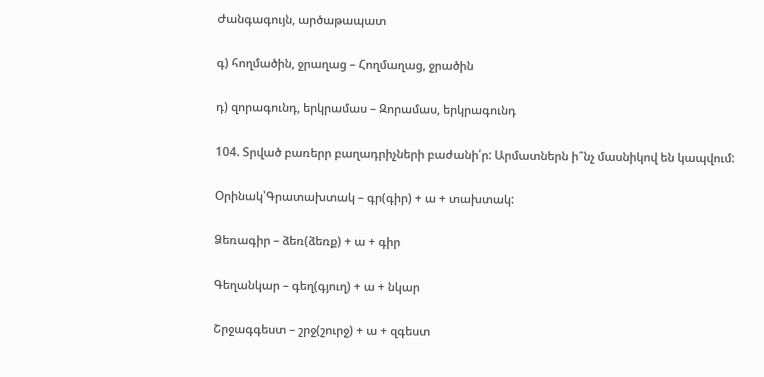Ժանգագույն, արծաթապատ

գ) հողմածին, ջրաղաց – Հողմաղաց, ջրածին

դ) զորագունդ, երկրամաս – Զորամաս, երկրագունդ

104. Տրված բառերր բաղադրիչների բաժանի՛ր: Արմատներն ի՞նչ մասնիկով են կապվում:

Օրինակ՝Գրատախտակ – գր(գիր) + ա + տախտակ:

Ձեռագիր – ձեռ(ձեռք) + ա + գիր

Գեղանկար – գեղ(գյուղ) + ա + նկար

Շրջագգեստ – շրջ(շուրջ) + ա + զգեստ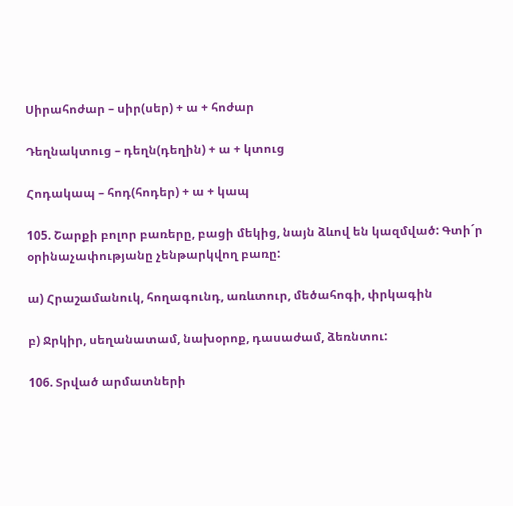Սիրահոժար – սիր(սեր) + ա + հոժար

Դեղնակտուց – դեղն(դեղին) + ա + կտուց

Հոդակապ – հոդ(հոդեր) + ա + կապ

105. Շարքի բոլոր բառերը, բացի մեկից, նայն ձևով են կազմված: Գտի´ր օրինաչափությանը չենթարկվող բառը:

ա) Հրաշամանուկ, հողագունդ, առևտուր, մեծահոգի, փրկագին

բ) Ջրկիր, սեղանատամ, նախօրոք, դասաժամ, ձեռնտու:

106. Տրված արմատների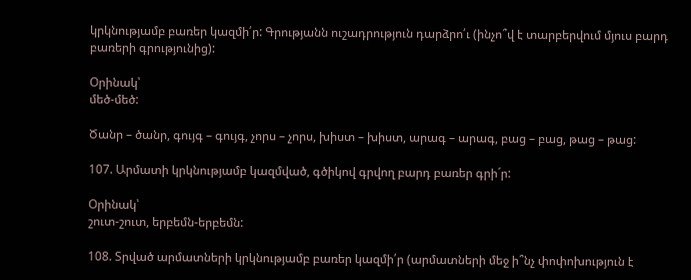կրկնությամբ բառեր կազմի՛ր: Գրությանն ուշադրություն դարձրո՛ւ (ինչո՞վ է տարբերվում մյուս բարդ բառերի գրությունից):

Օրինակ՝
մեծ-մեծ:

Ծանր – ծանր, գույգ – գույգ, չորս – չորս, խիստ – խիստ, արագ – արագ, բաց – բաց, թաց – թաց:

107. Արմատի կրկնությամբ կազմված, գծիկով գրվող բարդ բառեր գրի´ր:

Օրինակ՝
շուտ-շուտ, երբեմն-երբեմն:

108. Տրված արմատների կրկնությամբ բառեր կազմի՛ր (արմատների մեջ ի՞նչ փոփոխություն է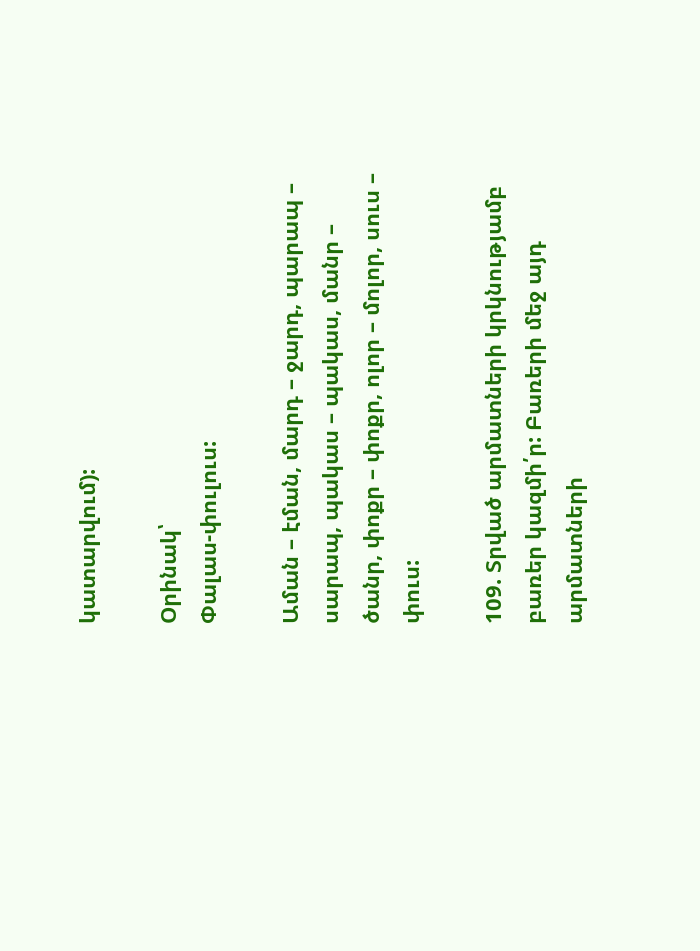կատարվում):

Օրինակ՝
Փալաս-փուլուս:

Աման – էման, մարդ – ջարդ, պարապ – սարապ, պակաս – պակաս, մանր – ծանր, փոքր – փոքր, ոլոր – մոլոր, սուս – փուս:

109. Տրված արմատների կրկնությամբ բառեր կազմի՛ր: Բառերի մեջ այդ արմատների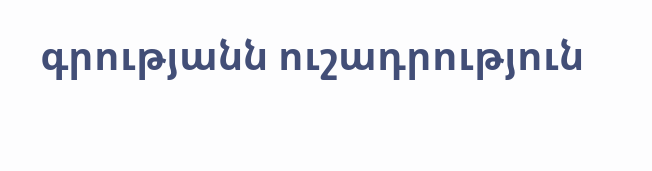գրությանն ուշադրություն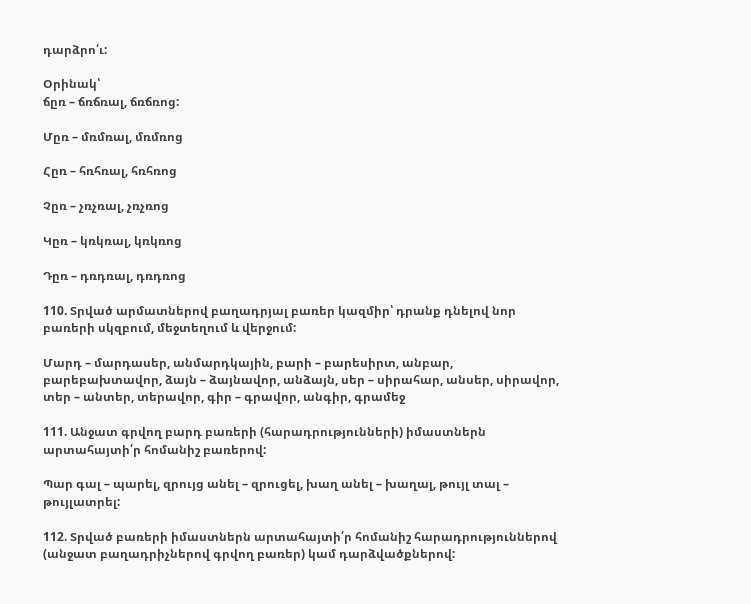դարձրո՛ւ:

Օրինակ՝
ճըռ – ճռճռալ, ճռճռոց:

Մըռ – մռմռալ, մռմռոց

Հըռ – հռհռալ, հռհռոց

Չըռ – չռչռալ, չռչռոց

Կըռ – կռկռալ, կռկռոց

Դըռ – դռդռալ, դռդռոց

110. Տրված արմատներով բաղադրյալ բառեր կազմիր՝ դրանք դնելով նոր բառերի սկզբում, մեջտեղում և վերջում:

Մարդ – մարդասեր, անմարդկային, բարի – բարեսիրտ, անբար, բարեբախտավոր, ձայն – ձայնավոր, անձայն, սեր – սիրահար, անսեր, սիրավոր, տեր – անտեր, տերավոր, գիր – գրավոր, անգիր, գրամեջ

111. Անջատ գրվող բարդ բառերի (հարադրությունների) իմաստներն արտահայտի՛ր հոմանիշ բառերով:

Պար գալ – պարել, զրույց անել – զրուցել, խաղ անել – խաղալ, թույլ տալ – թույլատրել:

112. Տրված բառերի իմաստներն արտահայտի՛ր հոմանիշ հարադրություններով (անջատ բաղադրիչներով գրվող բառեր) կամ դարձվածքներով: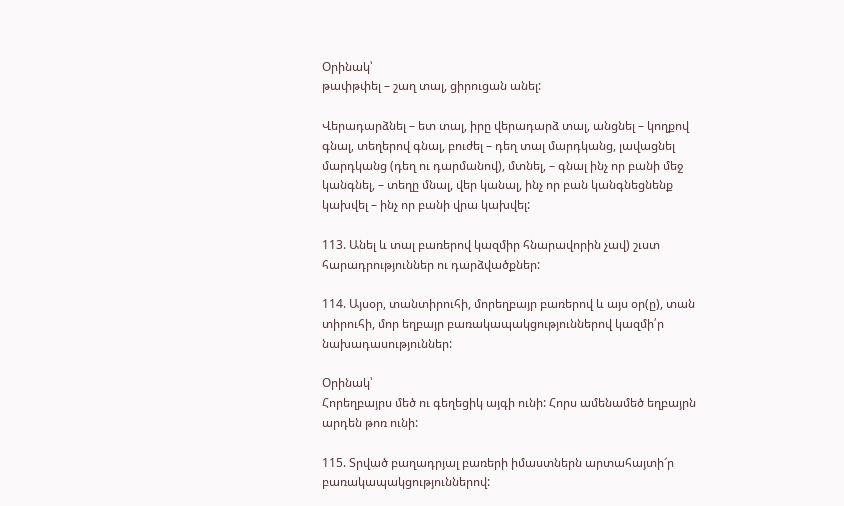Օրինակ՝
թափթփել – շաղ տալ, ցիրուցան անել:

Վերադարձնել – ետ տալ, իրը վերադարձ տալ, անցնել – կողքով գնալ, տեղերով գնալ, բուժել – դեղ տալ մարդկանց, լավացնել մարդկանց (դեղ ու դարմանով), մտնել, – գնալ ինչ որ բանի մեջ կանգնել, – տեղը մնալ, վեր կանալ, ինչ որ բան կանգնեցնենք կախվել – ինչ որ բանի վրա կախվել:

113. Անել և տալ բառերով կազմիր հնարավորին չավ) շւստ հարադրություններ ու դարձվածքներ:

114. Այսօր, տանտիրուհի, մորեղբայր բառերով և այս օր(ը), տան տիրուհի, մոր եղբայր բառակապակցություններով կազմի՛ր նախադասություններ:

Օրինակ՝
Հորեղբայրս մեծ ու գեղեցիկ այգի ունի: Հորս ամենամեծ եղբայրն արդեն թոռ ունի:

115. Տրված բաղադրյալ բառերի իմաստներն արտահայտի՜ր բառակապակցություններով: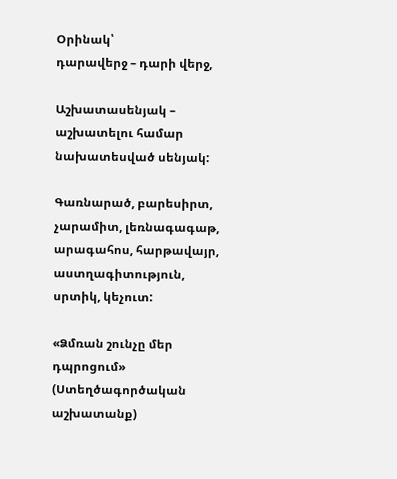Օրինակ՝
դարավերջ – դարի վերջ,

Աշխատասենյակ – աշխատելու համար նախատեսված սենյակ:

Գառնարած, բարեսիրտ, չարամիտ, լեռնագագաթ, արագահոս, հարթավայր, աստղագիտություն, սրտիկ, կեչուտ:

«Ձմռան շունչը մեր դպրոցում» (Ստեղծագործական աշխատանք)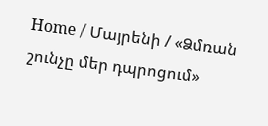Home / Մայրենի / «Ձմռան շունչը մեր դպրոցում»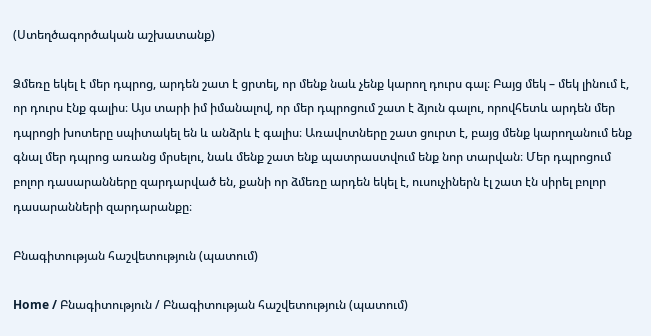(Ստեղծագործական աշխատանք)

Ձմեռը եկել է մեր դպրոց, արդեն շատ է ցրտել, որ մենք նաև չենք կարող դուրս գալ։ Բայց մեկ – մեկ լինում է, որ դուրս էնք գալիս։ Այս տարի իմ իմանալով, որ մեր դպրոցում շատ է ձյուն գալու, որովհետև արդեն մեր դպրոցի խոտերը սպիտակել են և անձրև է գալիս։ Առավոտները շատ ցուրտ է, բայց մենք կարողանում ենք գնալ մեր դպրոց առանց մրսելու, նաև մենք շատ ենք պատրաստվում ենք նոր տարվան։ Մեր դպրոցում բոլոր դասարանները զարդարված են, քանի որ ձմեռը արդեն եկել է, ուսուչիներն էլ շատ էն սիրել բոլոր դասարանների զարդարանքը։

Բնագիտության հաշվետություն (պատում)

Home / Բնագիտություն / Բնագիտության հաշվետություն (պատում)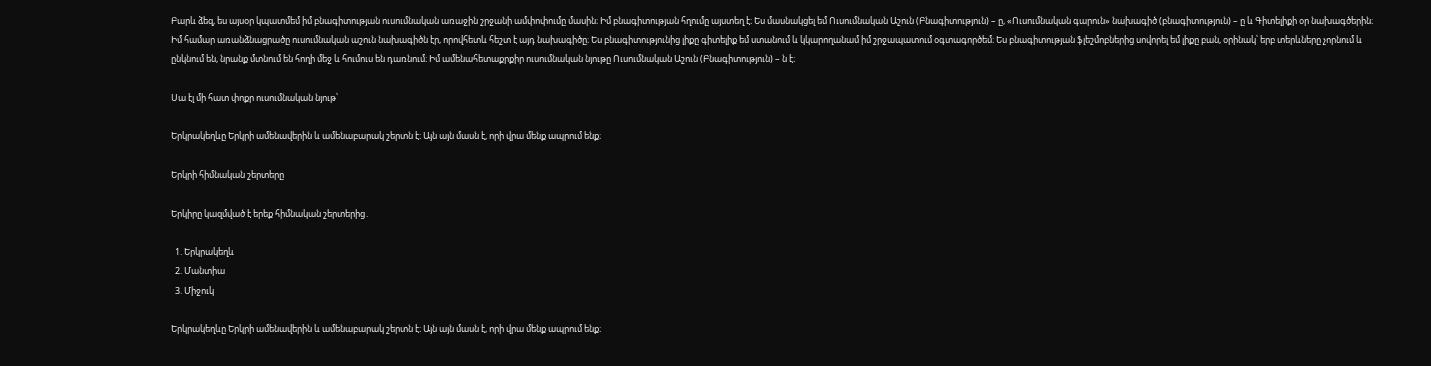Բարև ձեզ, ես այսօր կպատմեմ իմ բնագիտության ուսումնական առաջին շրջանի ամփոփումը մասին։ Իմ բնագիտության հղումը այստեղ է։ Ես մասնակցել եմ Ուսումնական Աշուն (Բնագիտություն) – ը, «Ուսումնական գարուն» նախագիծ (բնագիտություն) – ը և Գիտելիքի օր նախագծերին։ Իմ համար առանձնացրածը ուսումնական աշուն նախագիծն էր, որովհետև հեշտ է այդ նախագիծը։ Ես բնագիտությունից լիքը գիտելիք եմ ստանում և կկարողանամ իմ շրջապատում օգտագործեմ։ Ես բնագիտության ֆլեշմոբներից սովորել եմ լիքը բան, օրինակ՝ երբ տերևները չորնում և ընկնում են, նրանք մտնում են հողի մեջ և հումուս են դառնում։ Իմ ամենահետաքրքիր ուսումնական նյութը Ուսումնական Աշուն (Բնագիտություն) – ն է։

Սա էլ մի հատ փոքր ուսումնական նյութ՝

Երկրակեղևը Երկրի ամենավերին և ամենաբարակ շերտն է։ Այն այն մասն է, որի վրա մենք ապրում ենք։

Երկրի հիմնական շերտերը

Երկիրը կազմված է երեք հիմնական շերտերից․

  1. Երկրակեղև
  2. Մանտիա
  3. Միջուկ

Երկրակեղևը Երկրի ամենավերին և ամենաբարակ շերտն է։ Այն այն մասն է, որի վրա մենք ապրում ենք։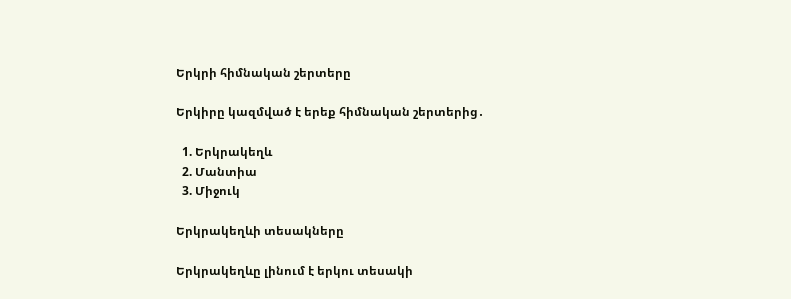Երկրի հիմնական շերտերը

Երկիրը կազմված է երեք հիմնական շերտերից․

  1. Երկրակեղև
  2. Մանտիա
  3. Միջուկ

Երկրակեղևի տեսակները

Երկրակեղևը լինում է երկու տեսակի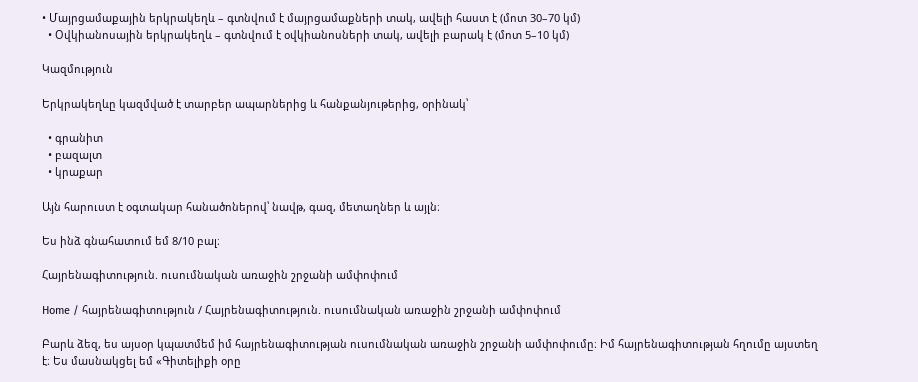• Մայրցամաքային երկրակեղև – գտնվում է մայրցամաքների տակ, ավելի հաստ է (մոտ 30–70 կմ)
  • Օվկիանոսային երկրակեղև – գտնվում է օվկիանոսների տակ, ավելի բարակ է (մոտ 5–10 կմ)

Կազմություն

Երկրակեղևը կազմված է տարբեր ապարներից և հանքանյութերից, օրինակ՝

  • գրանիտ
  • բազալտ
  • կրաքար

Այն հարուստ է օգտակար հանածոներով՝ նավթ, գազ, մետաղներ և այլն։

Ես ինձ գնահատում եմ 8/10 բալ։

Հայրենագիտություն. ուսումնական առաջին շրջանի ամփոփում

Home / հայրենագիտություն / Հայրենագիտություն. ուսումնական առաջին շրջանի ամփոփում

Բարև ձեզ, ես այսօր կպատմեմ իմ հայրենագիտության ուսումնական առաջին շրջանի ամփոփումը։ Իմ հայրենագիտության հղումը այստեղ է։ Ես մասնակցել եմ «Գիտելիքի օրը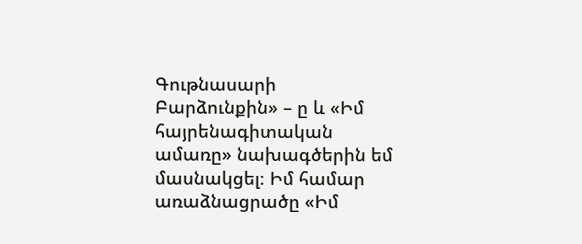Գութնասարի Բարձունքին» – ը և «Իմ հայրենագիտական ամառը» նախագծերին եմ մասնակցել։ Իմ համար առաձնացրածը «Իմ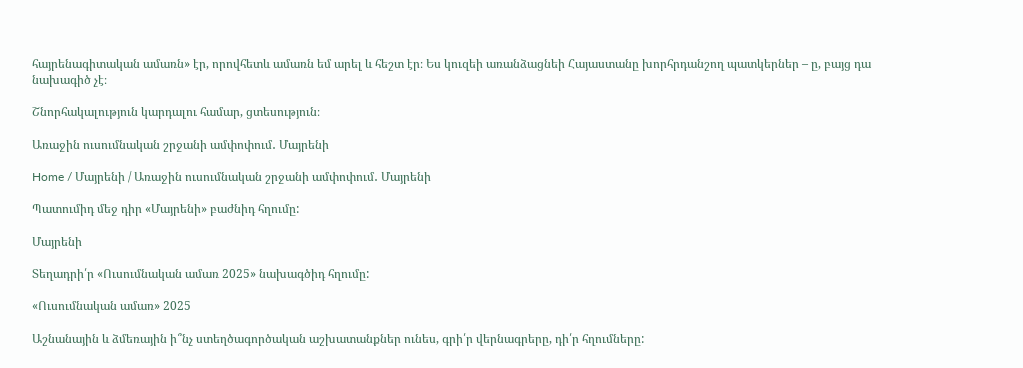հայրենագիտական ամառն» էր, որովհետև ամառն եմ արել և հեշտ էր։ Ես կուզեի առանձացնեի Հայաստանը խորհրդանշող պատկերներ – ը, բայց դա նախագիծ չէ։

Շնորհակալություն կարդալու համար, ցտեսություն։

Առաջին ուսումնական շրջանի ամփոփում․ Մայրենի

Home / Մայրենի / Առաջին ուսումնական շրջանի ամփոփում․ Մայրենի

Պատումիդ մեջ դիր «Մայրենի» բաժնիդ հղումը:

Մայրենի

Տեղադրի՛ր «Ուսումնական ամառ 2025» նախագծիդ հղումը:

«Ուսումնական ամառ» 2025

Աշնանային և ձմեռային ի՞նչ ստեղծագործական աշխատանքներ ունես, գրի՛ր վերնագրերը, դի՛ր հղումները: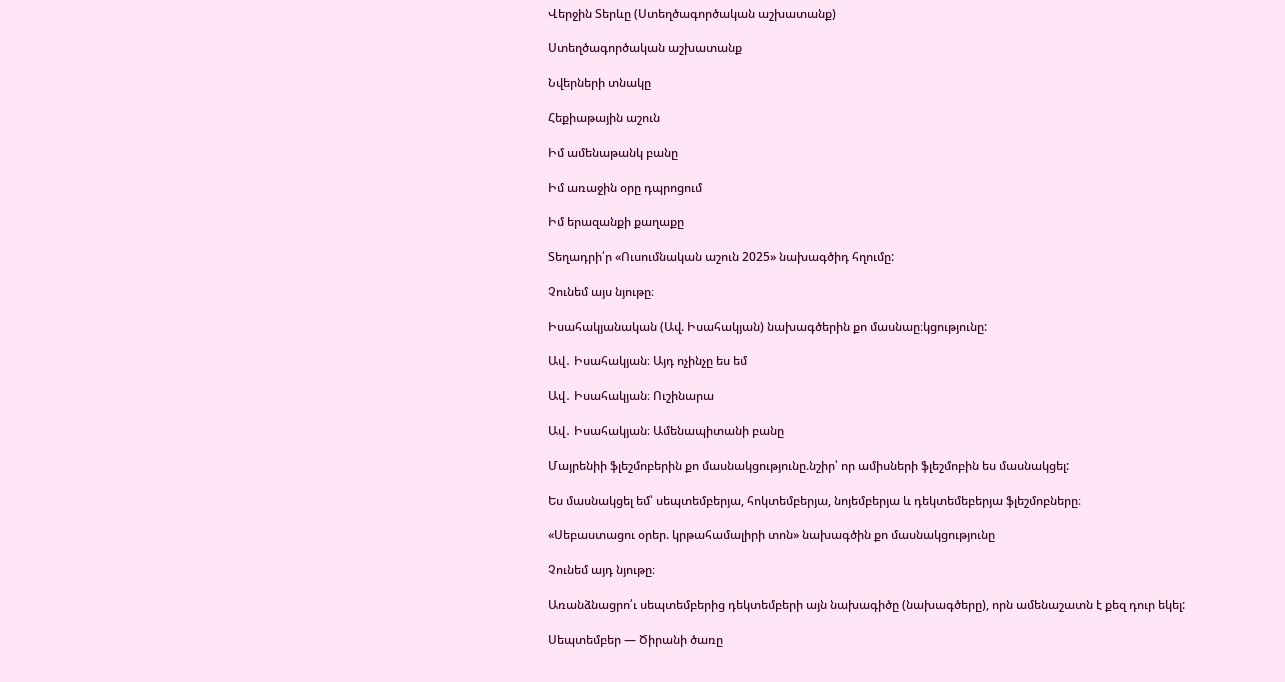Վերջին Տերևը (Ստեղծագործական աշխատանք)

Ստեղծագործական աշխատանք

Նվերների տնակը

Հեքիաթային աշուն

Իմ ամենաթանկ բանը

Իմ առաջին օրը դպրոցում

Իմ երազանքի քաղաքը

Տեղադրի՛ր «Ուսումնական աշուն 2025» նախագծիդ հղումը:

Չունեմ այս նյութը։

Իսահակյանական (Ավ. Իսահակյան) նախագծերին քո մասնաը։կցությունը:

Ավ․ Իսահակյան։ Այդ ոչինչը ես եմ

Ավ․ Իսահակյան։ Ուշինարա

Ավ․ Իսահակյան։ Ամենապիտանի բանը

Մայրենիի ֆլեշմոբերին քո մասնակցությունը.նշիր՝ որ ամիսների ֆլեշմոբին ես մասնակցել:

Ես մասնակցել եմ՝ սեպտեմբերյա, հոկտեմբերյա, նոյեմբերյա և դեկտեմեբերյա ֆլեշմոբները։

«Սեբաստացու օրեր. կրթահամալիրի տոն» նախագծին քո մասնակցությունը

Չունեմ այդ նյութը։

Առանձնացրո՛ւ սեպտեմբերից դեկտեմբերի այն նախագիծը (նախագծերը), որն ամենաշատն է քեզ դուր եկել:

Սեպտեմբեր ― Ծիրանի ծառը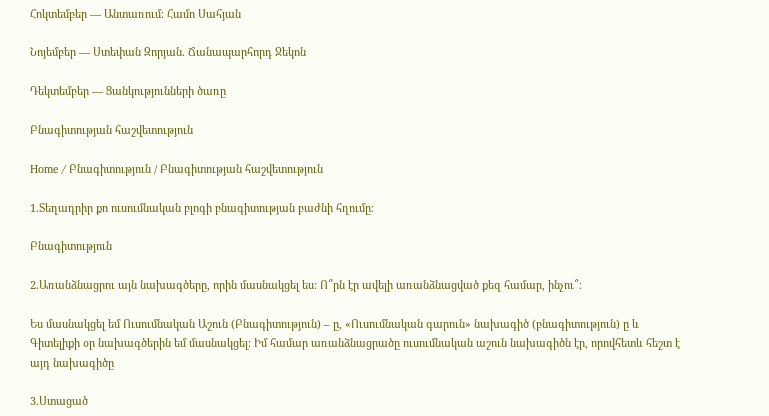Հոկտեմբեր ― Անտառում։ Համո Սահյան

Նոյեմբեր ― Ստեփան Զորյան․ Ճանապարհորդ Ջեկոն

Դեկտեմբեր ― Ցանկությունների ծառը

Բնագիտության հաշվետություն

Home / Բնագիտություն / Բնագիտության հաշվետություն

1.Տեղադրիր քո ուսումնական բլոգի բնագիտության բաժնի հղումը։

Բնագիտություն

2.Առանձնացրու այն նախագծերը, որին մասնակցել ես: Ո՞րն էր ավելի առանձնացված քեզ համար, ինչու՞։

Ես մասնակցել եմ Ուսումնական Աշուն (Բնագիտություն) – ը, «Ուսումնական գարուն» նախագիծ (բնագիտություն) ը և Գիտելիքի օր նախագծերին եմ մասնակցել։ Իմ համար առանձնացրածը ուսումնական աշուն նախագիծն էր, որովհետև հեշտ է այդ նախագիծը

3.Ստացած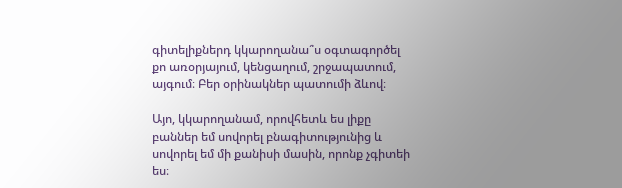գիտելիքներդ կկարողանա՞ս օգտագործել քո առօրյայում, կենցաղում, շրջապատում, այգում։ Բեր օրինակներ պատումի ձևով։

Այո, կկարողանամ, որովհետև ես լիքը բաններ եմ սովորել բնագիտությունից և սովորել եմ մի քանիսի մասին, որոնք չգիտեի ես։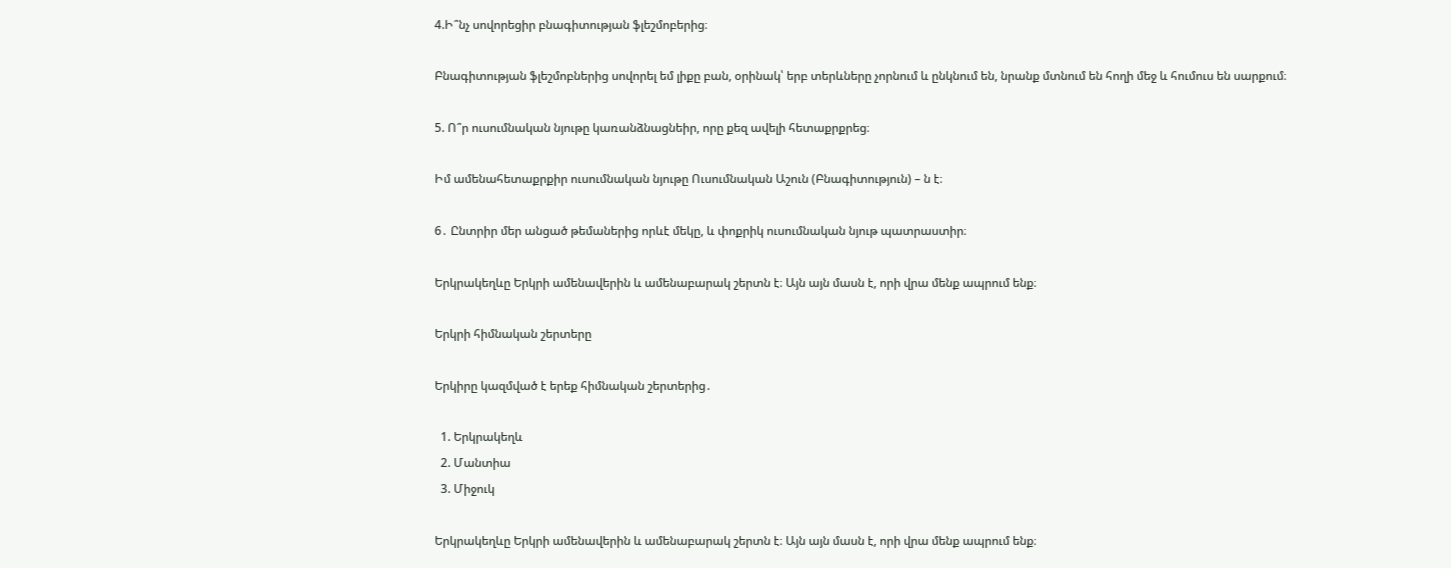4.Ի՞նչ սովորեցիր բնագիտության ֆլեշմոբերից։

Բնագիտության ֆլեշմոբներից սովորել եմ լիքը բան, օրինակ՝ երբ տերևները չորնում և ընկնում են, նրանք մտնում են հողի մեջ և հումուս են սարքում։

5. Ո՞ր ուսումնական նյութը կառանձնացնեիր, որը քեզ ավելի հետաքրքրեց։

Իմ ամենահետաքրքիր ուսումնական նյութը Ուսումնական Աշուն (Բնագիտություն) – ն է։

6․ Ընտրիր մեր անցած թեմաներից որևէ մեկը, և փոքրիկ ուսումնական նյութ պատրաստիր։

Երկրակեղևը Երկրի ամենավերին և ամենաբարակ շերտն է։ Այն այն մասն է, որի վրա մենք ապրում ենք։

Երկրի հիմնական շերտերը

Երկիրը կազմված է երեք հիմնական շերտերից․

  1. Երկրակեղև
  2. Մանտիա
  3. Միջուկ

Երկրակեղևը Երկրի ամենավերին և ամենաբարակ շերտն է։ Այն այն մասն է, որի վրա մենք ապրում ենք։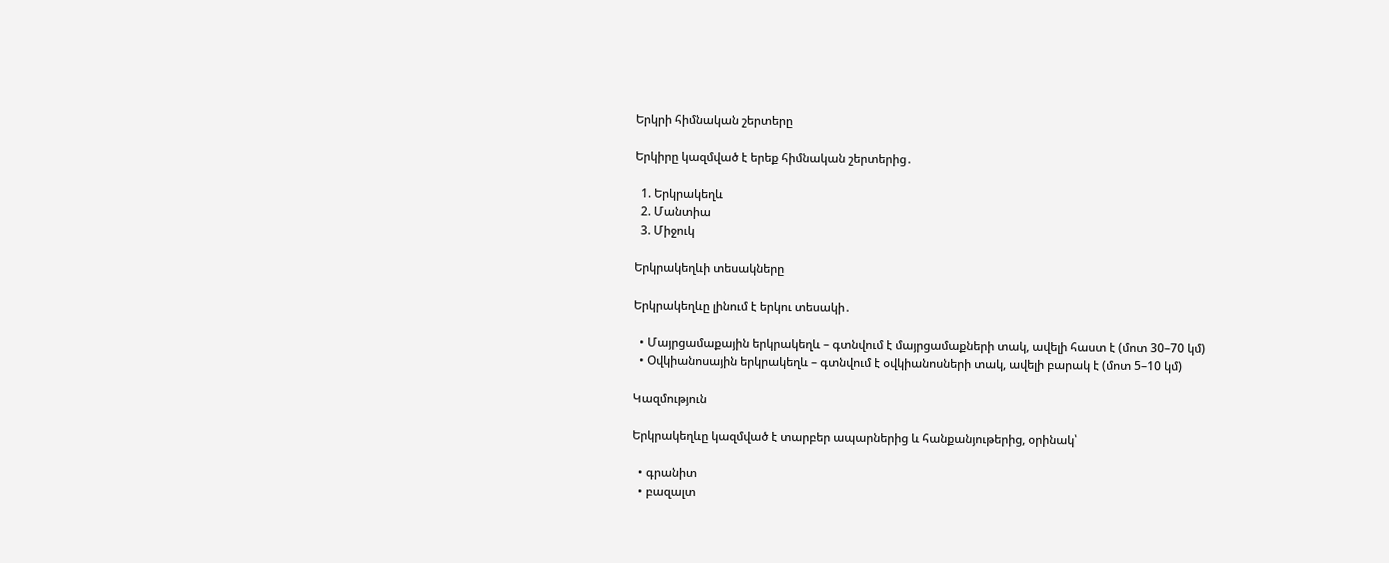Երկրի հիմնական շերտերը

Երկիրը կազմված է երեք հիմնական շերտերից․

  1. Երկրակեղև
  2. Մանտիա
  3. Միջուկ

Երկրակեղևի տեսակները

Երկրակեղևը լինում է երկու տեսակի․

  • Մայրցամաքային երկրակեղև – գտնվում է մայրցամաքների տակ, ավելի հաստ է (մոտ 30–70 կմ)
  • Օվկիանոսային երկրակեղև – գտնվում է օվկիանոսների տակ, ավելի բարակ է (մոտ 5–10 կմ)

Կազմություն

Երկրակեղևը կազմված է տարբեր ապարներից և հանքանյութերից, օրինակ՝

  • գրանիտ
  • բազալտ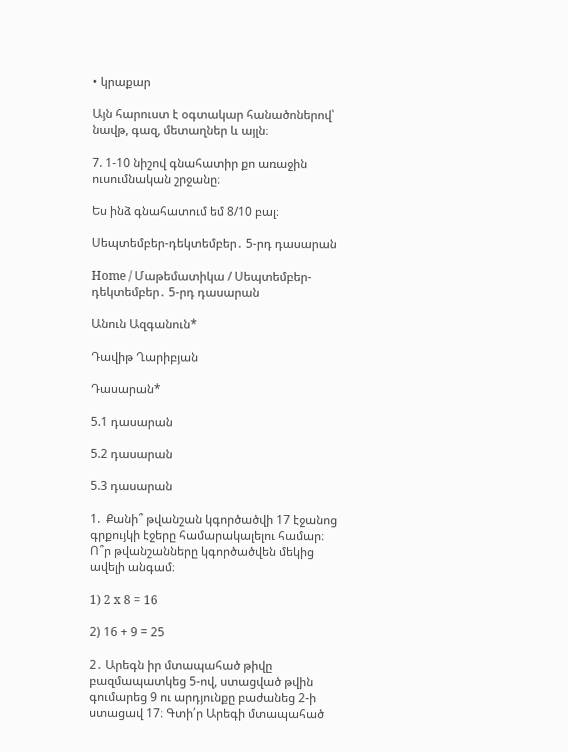• կրաքար

Այն հարուստ է օգտակար հանածոներով՝ նավթ, գազ, մետաղներ և այլն։

7. 1-10 նիշով գնահատիր քո առաջին ուսումնական շրջանը։

Ես ինձ գնահատում եմ 8/10 բալ։

Սեպտեմբեր-դեկտեմբեր․ 5-րդ դասարան

Home / Մաթեմատիկա / Սեպտեմբեր-դեկտեմբեր․ 5-րդ դասարան

Անուն Ազգանուն*

Դավիթ Ղարիբյան

Դասարան*

5.1 դասարան

5.2 դասարան

5.3 դասարան

1.  Քանի՞ թվանշան կգործածվի 17 էջանոց գրքույկի էջերը համարակալելու համար։ Ո՞ր թվանշանները կգործածվեն մեկից ավելի անգամ։

1) 2 x 8 = 16

2) 16 + 9 = 25

2․ Արեգն իր մտապահած թիվը բազմապատկեց 5-ով, ստացված թվին գումարեց 9 ու արդյունքը բաժանեց 2-ի ստացավ 17։ Գտի՛ր Արեգի մտապահած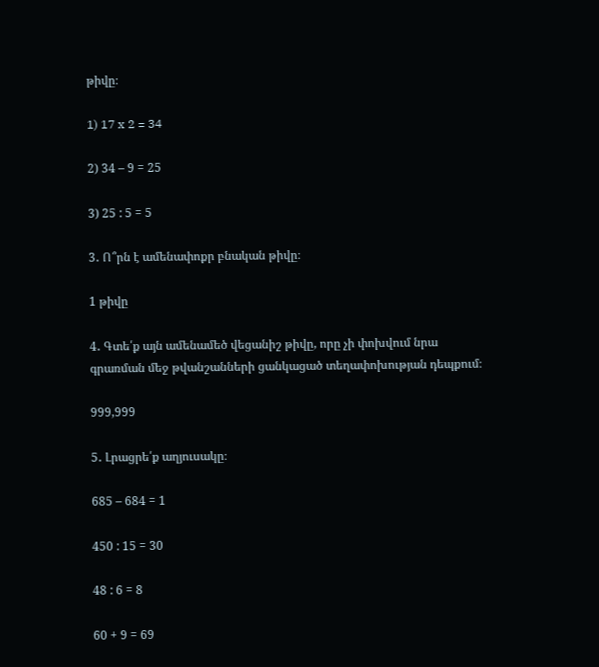թիվը։

1) 17 x 2 = 34

2) 34 – 9 = 25

3) 25 : 5 = 5

3․ Ո՞րն է ամենափոքր բնական թիվը։

1 թիվը

4․ Գտե՛ք այն ամենամեծ վեցանիշ թիվը, որը չի փոխվում նրա գրառման մեջ թվանշանների ցանկացած տեղափոխության դեպքում։

999,999

5․ Լրացրե՛ք աղյուսակը։

685 – 684 = 1

450 : 15 = 30

48 : 6 = 8

60 + 9 = 69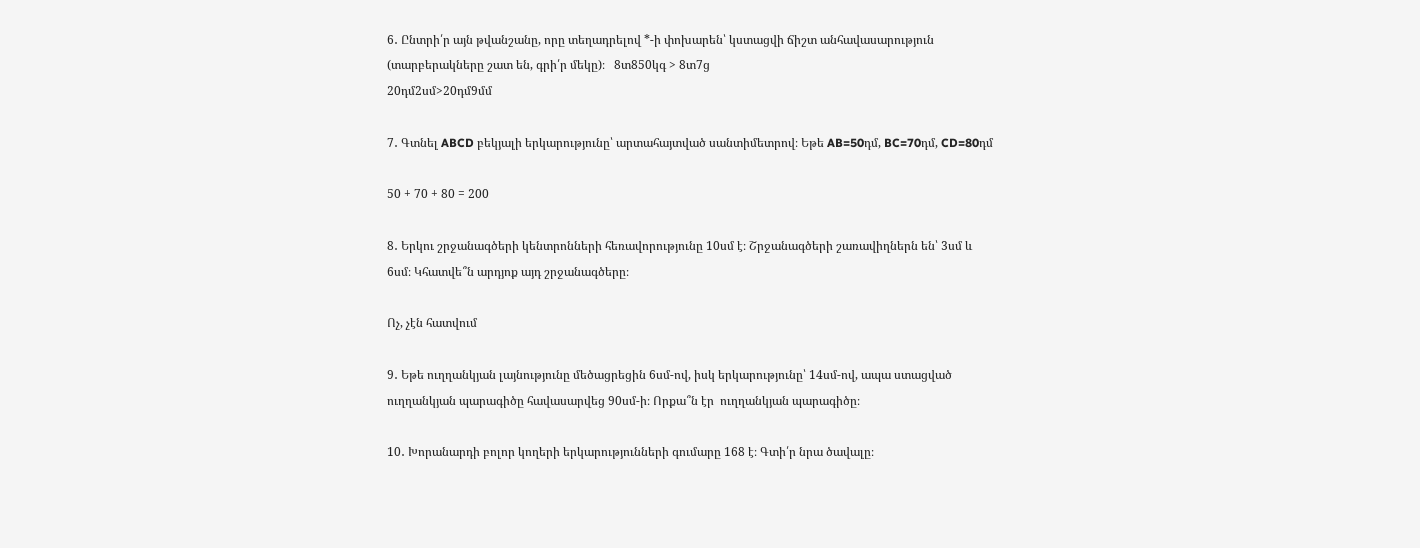6․ Ընտրի՛ր այն թվանշանը, որը տեղադրելով *-ի փոխարեն՝ կստացվի ճիշտ անհավասարություն (տարբերակները շատ են, գրի՛ր մեկը)։   8տ850կգ > 8տ7ց                                                                            20դմ2սմ>20դմ9մմ

7․ Գտնել ABCD բեկյալի երկարությունը՝ արտահայտված սանտիմետրով։ Եթե AB=50դմ, BC=70դմ, CD=80դմ

50 + 70 + 80 = 200

8․ Երկու շրջանագծերի կենտրոնների հեռավորությունը 10սմ է։ Շրջանագծերի շառավիղներն են՝ 3սմ և 6սմ։ Կհատվե՞ն արդյոք այդ շրջանագծերը։

Ոչ, չէն հատվում

9․ Եթե ուղղանկյան լայնությունը մեծացրեցին 6սմ-ով, իսկ երկարությունը՝ 14սմ-ով, ապա ստացված ուղղանկյան պարագիծը հավասարվեց 90սմ-ի։ Որքա՞ն էր  ուղղանկյան պարագիծը։

10․ Խորանարդի բոլոր կողերի երկարությունների գումարը 168 է։ Գտի՛ր նրա ծավալը։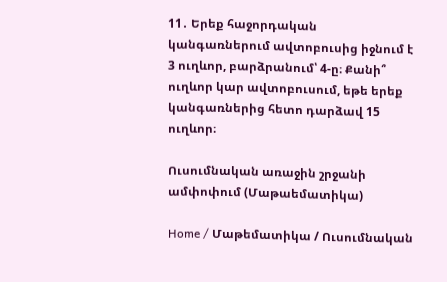11․ Երեք հաջորդական կանգառներում ավտոբուսից իջնում է 3 ուղևոր, բարձրանում՝ 4-ը։ Քանի՞ ուղևոր կար ավտոբուսում, եթե երեք կանգառներից հետո դարձավ 15 ուղևոր։

Ուսումնական առաջին շրջանի ամփոփում (Մաթաեմատիկա)

Home / Մաթեմատիկա / Ուսումնական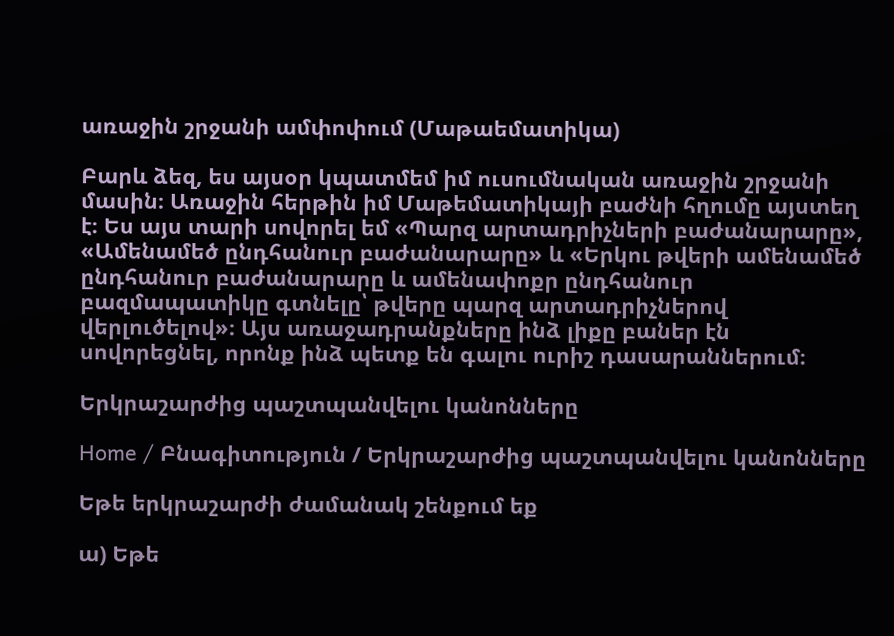առաջին շրջանի ամփոփում (Մաթաեմատիկա)

Բարև ձեզ, ես այսօր կպատմեմ իմ ուսումնական առաջին շրջանի մասին։ Առաջին հերթին իմ Մաթեմատիկայի բաժնի հղումը այստեղ է։ Ես այս տարի սովորել եմ «Պարզ արտադրիչների բաժանարարը», «Ամենամեծ ընդհանուր բաժանարարը» և «Երկու թվերի ամենամեծ ընդհանուր բաժանարարը և ամենափոքր ընդհանուր բազմապատիկը գտնելը՝ թվերը պարզ արտադրիչներով վերլուծելով»։ Այս առաջադրանքները ինձ լիքը բաներ էն սովորեցնել, որոնք ինձ պետք են գալու ուրիշ դասարաններում։

Երկրաշարժից պաշտպանվելու կանոնները

Home / Բնագիտություն / Երկրաշարժից պաշտպանվելու կանոնները

Եթե երկրաշարժի ժամանակ շենքում եք

ա) Եթե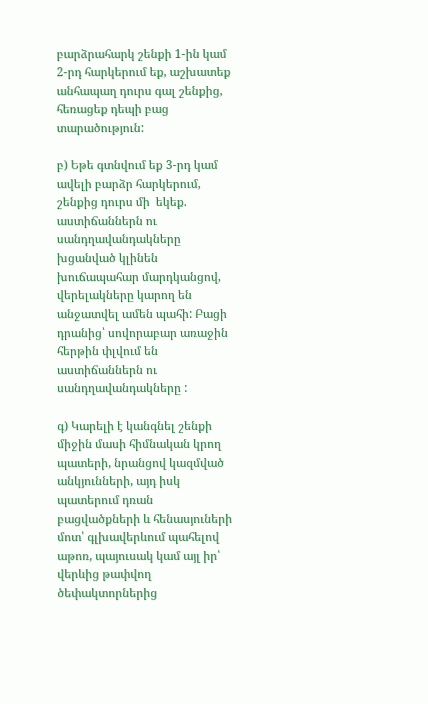բարձրահարկ շենքի 1-ին կամ   2-րդ հարկերում եք, աշխատեք անհապաղ դուրս գալ շենքից, հեռացեք դեպի բաց տարածություն:

բ) Եթե գտնվում եք 3-րդ կամ ավելի բարձր հարկերում, շենքից դուրս մի  եկեք. աստիճաններն ու սանդղավանդակները խցանված կլինեն խուճապահար մարդկանցով, վերելակները կարող են անջատվել ամեն պահի: Բացի դրանից՝ սովորաբար առաջին հերթին փլվում են աստիճաններն ու սանդղավանդակները :

գ) Կարելի է կանգնել շենքի միջին մասի հիմնական կրող պատերի, նրանցով կազմված անկյունների, այդ իսկ պատերում դռան բացվածքների և հենասյուների մոտ՝ գլխավերևում պահելով աթոռ, պայուսակ կամ այլ իր՝  վերևից թափվող ծեփակտորներից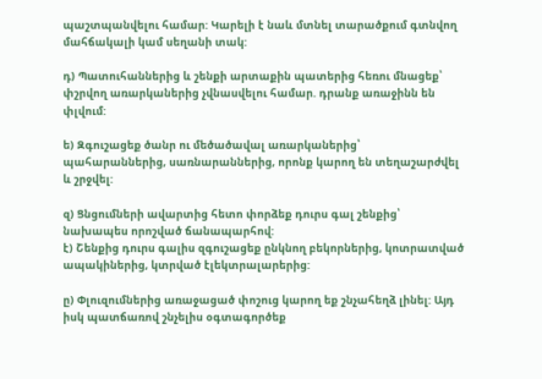պաշտպանվելու համար: Կարելի է նաև մտնել տարածքում գտնվող մահճակալի կամ սեղանի տակ:

դ) Պատուհաններից և շենքի արտաքին պատերից հեռու մնացեք՝  փշրվող առարկաներից չվնասվելու համար. դրանք առաջինն են փլվում:

ե) Զգուշացեք ծանր ու մեծածավալ առարկաներից՝  պահարաններից, սառնարաններից, որոնք կարող են տեղաշարժվել և շրջվել:

զ) Ցնցումների ավարտից հետո փորձեք դուրս գալ շենքից՝  նախապես որոշված ճանապարհով:
է) Շենքից դուրս գալիս զգուշացեք ընկնող բեկորներից, կոտրատված ապակիներից, կտրված էլեկտրալարերից:

ը) Փլուզումներից առաջացած փոշուց կարող եք շնչահեղձ լինել: Այդ իսկ պատճառով շնչելիս օգտագործեք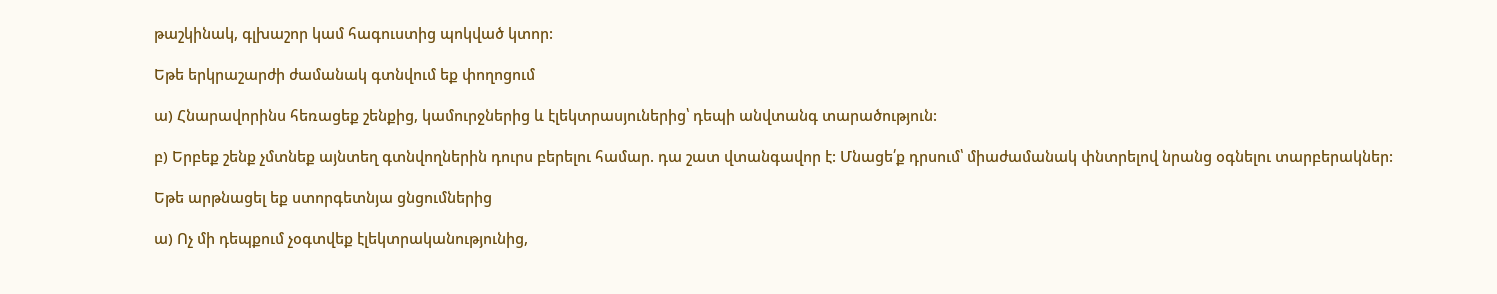թաշկինակ, գլխաշոր կամ հագուստից պոկված կտոր:

Եթե երկրաշարժի ժամանակ գտնվում եք փողոցում

ա) Հնարավորինս հեռացեք շենքից, կամուրջներից և էլեկտրասյուներից՝ դեպի անվտանգ տարածություն:

բ) Երբեք շենք չմտնեք այնտեղ գտնվողներին դուրս բերելու համար. դա շատ վտանգավոր է: Մնացե՛ք դրսում՝ միաժամանակ փնտրելով նրանց օգնելու տարբերակներ:

Եթե արթնացել եք ստորգետնյա ցնցումներից

ա) Ոչ մի դեպքում չօգտվեք էլեկտրականությունից,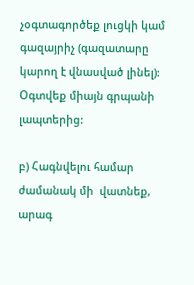չօգտագործեք լուցկի կամ գազայրիչ (գազատարը կարող է վնասված լինել): Օգտվեք միայն գրպանի լապտերից:

բ) Հագնվելու համար ժամանակ մի  վատնեք, արագ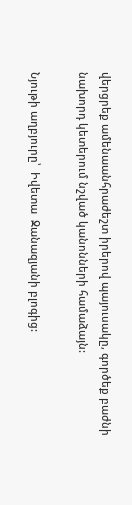վերցրեք ամենաանհրաժեշտ իրերով պայուսակը, գործեք բաժնի նախորդ կետերում նշված կանոնների համաձայն:

Նյութի աղբյուրը՝  Իվետա  Ջանազյանի բլոգից: